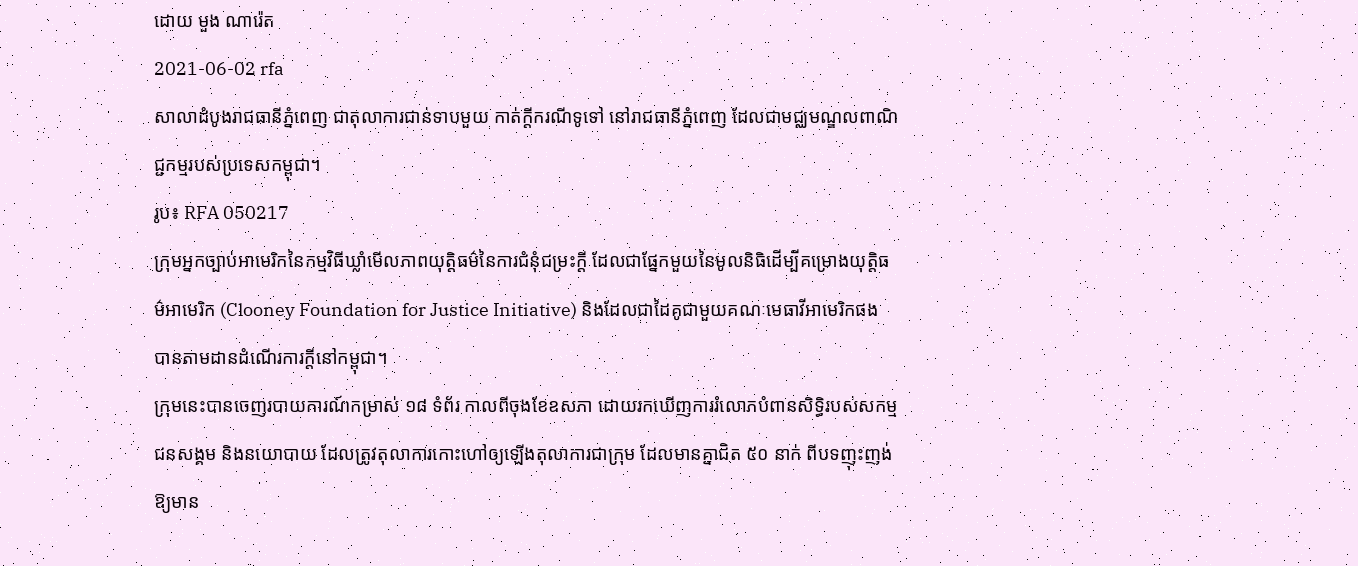ដោយ មួង ណារ៉េត
2021-06-02 rfa
សាលាដំបូងរាជធានីភ្នំពេញ ជាតុលាការជាន់ទាបមួយ កាត់ក្ដីករណីទូទៅ នៅរាជធានីភ្នំពេញ ដែលជាមជ្ឈមណ្ឌលពាណិជ្ជកម្មរបស់ប្រទេសកម្ពុជា។
រូប៖ RFA 050217
ក្រុមអ្នកច្បាប់អាមេរិកនៃកម្មវិធីឃ្លាំមើលភាពយុត្តិធម៌នៃការជំនុំជម្រះក្ដី ដែលជាផ្នែកមួយនៃមូលនិធិដើម្បីគម្រោងយុត្តិធម៌អាមេរិក (Clooney Foundation for Justice Initiative) និងដែលជាដៃគូជាមួយគណៈមេធាវីអាមេរិកផង បានតាមដានដំណើរការក្តីនៅកម្ពុជា។
ក្រុមនេះបានចេញរបាយការណ៍កម្រាស់ ១៨ ទំព័រ កាលពីចុងខែឧសភា ដោយរកឃើញការរំលោភបំពានសិទ្ធិរបស់សកម្មជនសង្គម និងនយោបាយ ដែលត្រូវតុលាការកោះហៅឲ្យឡើងតុលាការជាក្រុម ដែលមានគ្នាជិត ៥០ នាក់ ពីបទញុះញង់ឱ្យមាន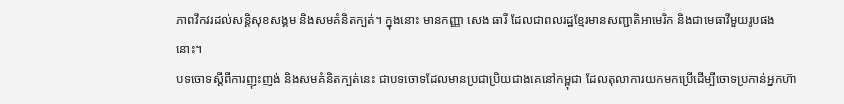ភាពវឹកវរដល់សន្តិសុខសង្គម និងសមគំនិតក្បត់។ ក្នុងនោះ មានកញ្ញា សេង ធារី ដែលជាពលរដ្ឋខ្មែរមានសញ្ជាតិអាមេរិក និងជាមេធាវីមួយរូបផងនោះ។
បទចោទស្តីពីការញុះញង់ និងសមគំនិតក្បត់នេះ ជាបទចោទដែលមានប្រជាប្រិយជាងគេនៅកម្ពុជា ដែលតុលាការយកមកប្រើដើម្បីចោទប្រកាន់អ្នកហ៊ា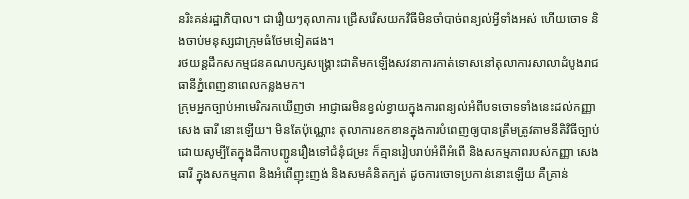នរិះគន់រដ្ឋាភិបាល។ ជារឿយៗតុលាការ ជ្រើសរើសយកវិធីមិនចាំបាច់ពន្យល់អ្វីទាំងអស់ ហើយចោទ និងចាប់មនុស្សជាក្រុមធំថែមទៀតផង។
រថយន្តដឹកសកម្មជនគណបក្សសង្គ្រោះជាតិមកឡើងសវនាការកាត់ទោសនៅតុលាការសាលាដំបូងរាជធានីភ្នំពេញនាពេលកន្លងមក។
ក្រុមអ្នកច្បាប់អាមេរិករកឃើញថា អាជ្ញាធរមិនខ្វល់ខ្វាយក្នុងការពន្យល់អំពីបទចោទទាំងនេះដល់កញ្ញា សេង ធារី នោះឡើយ។ មិនតែប៉ុណ្ណោះ តុលាការខកខានក្នុងការបំពេញឲ្យបានត្រឹមត្រូវតាមនីតិវិធីច្បាប់ ដោយសូម្បីតែក្នុងដីកាបញ្ជូនរឿងទៅជំនុំជម្រះ ក៏គ្មានរៀបរាប់អំពីអំពើ និងសកម្មភាពរបស់កញ្ញា សេង ធារី ក្នុងសកម្មភាព និងអំពើញុះញង់ និងសមគំនិតក្បត់ ដូចការចោទប្រកាន់នោះឡើយ គឺគ្រាន់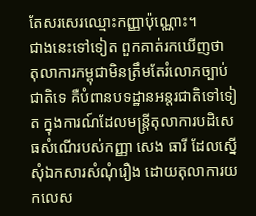តែសរសេរឈ្មោះកញ្ញាប៉ុណ្ណោះ។
ជាងនេះទៅទៀត ពួកគាត់រកឃើញថា តុលាការកម្ពុជាមិនត្រឹមតែរំលោភច្បាប់ជាតិទេ គឺបំពានបទដ្ឋានអន្តរជាតិទៅទៀត ក្នុងការណ៍ដែលមន្រ្តីតុលាការបដិសេធសំណើរបស់កញ្ញា សេង ធារី ដែលស្នើសុំឯកសារសំណុំរឿង ដោយតុលាការយកលេស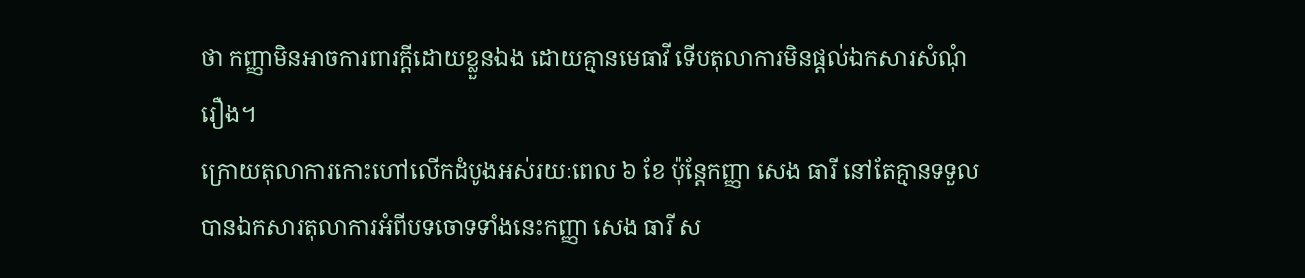ថា កញ្ញាមិនអាចការពារក្តីដោយខ្លួនឯង ដោយគ្មានមេធាវី ទើបតុលាការមិនផ្តល់ឯកសារសំណុំរឿង។
ក្រោយតុលាការកោះហៅលើកដំបូងអស់រយៈពេល ៦ ខែ ប៉ុន្តែកញ្ញា សេង ធារី នៅតែគ្មានទទួលបានឯកសារតុលាការអំពីបទចោទទាំងនេះកញ្ញា សេង ធារី ស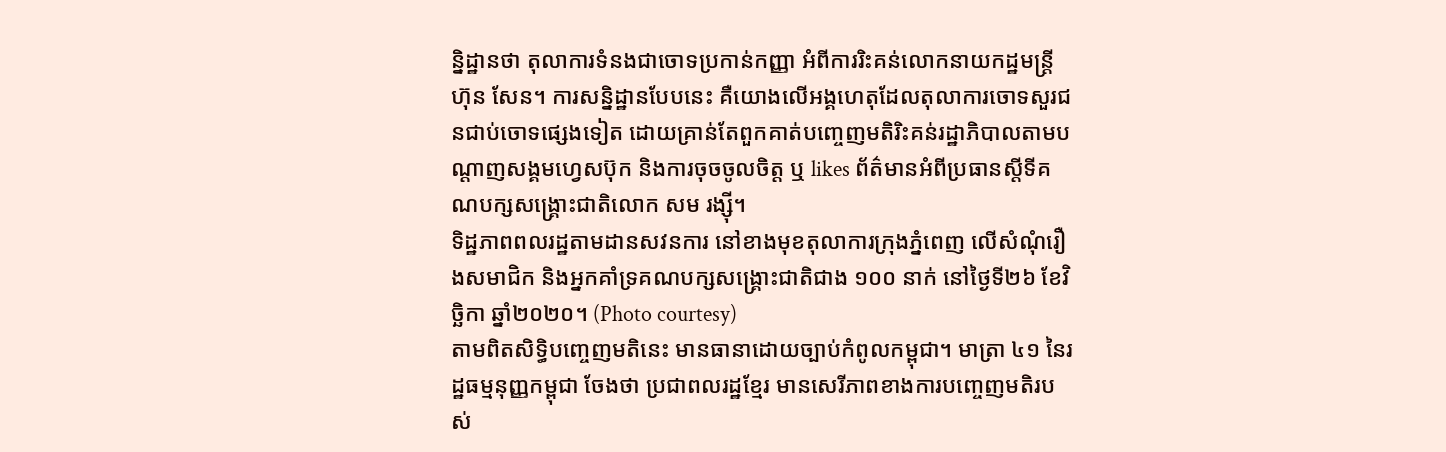ន្និដ្ឋានថា តុលាការទំនងជាចោទប្រកាន់កញ្ញា អំពីការរិះគន់លោកនាយកដ្ឋមន្រ្តី ហ៊ុន សែន។ ការសន្និដ្ឋានបែបនេះ គឺយោងលើអង្គហេតុដែលតុលាការចោទសួរជនជាប់ចោទផ្សេងទៀត ដោយគ្រាន់តែពួកគាត់បញ្ចេញមតិរិះគន់រដ្ឋាភិបាលតាមបណ្ដាញសង្គមហ្វេសប៊ុក និងការចុចចូលចិត្ត ឬ likes ព័ត៌មានអំពីប្រធានស្តីទីគណបក្សសង្គ្រោះជាតិលោក សម រង្ស៊ី។
ទិដ្ឋភាពពលរដ្ឋតាមដានសវនការ នៅខាងមុខតុលាការក្រុងភ្នំពេញ លើសំណុំរឿងសមាជិក និងអ្នកគាំទ្រគណបក្សសង្គ្រោះជាតិជាង ១០០ នាក់ នៅថ្ងៃទី២៦ ខែវិច្ឆិកា ឆ្នាំ២០២០។ (Photo courtesy)
តាមពិតសិទ្ធិបញ្ចេញមតិនេះ មានធានាដោយច្បាប់កំពូលកម្ពុជា។ មាត្រា ៤១ នៃរដ្ឋធម្មនុញ្ញកម្ពុជា ចែងថា ប្រជាពលរដ្ឋខ្មែរ មានសេរីភាពខាងការបញ្ចេញមតិរបស់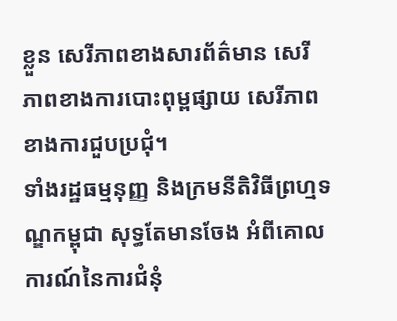ខ្លួន សេរីភាពខាងសារព័ត៌មាន សេរីភាពខាងការបោះពុម្ពផ្សាយ សេរីភាពខាងការជួបប្រជុំ។
ទាំងរដ្ឋធម្មនុញ្ញ និងក្រមនីតិវិធីព្រហ្មទណ្ឌកម្ពុជា សុទ្ធតែមានចែង អំពីគោលការណ៍នៃការជំនុំ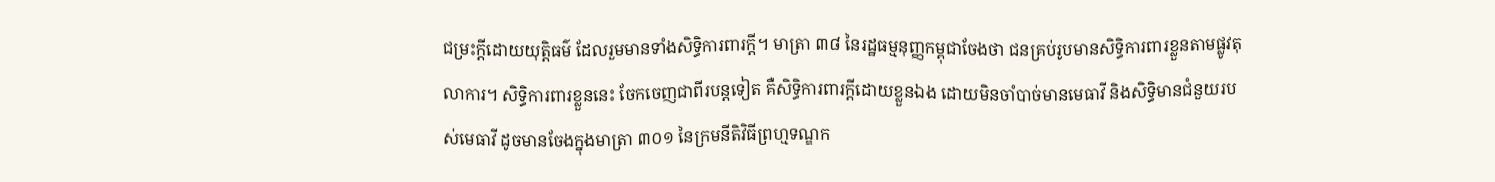ជម្រះក្ដីដោយយុត្តិធម៌ ដែលរួមមានទាំងសិទ្ធិការពារក្ដី។ មាត្រា ៣៨ នៃរដ្ឋធម្មនុញ្ញកម្ពុជាចែងថា ជនគ្រប់រូបមានសិទ្ធិការពារខ្លួនតាមផ្លូវតុលាការ។ សិទ្ធិការពារខ្លួននេះ ចែកចេញជាពីរបន្តទៀត គឺសិទ្ធិការពារក្ដីដោយខ្លួនឯង ដោយមិនចាំបាច់មានមេធាវី និងសិទ្ធិមានជំនួយរបស់មេធាវី ដូចមានចែងក្នុងមាត្រា ៣០១ នៃក្រមនីតិវិធីព្រហ្មទណ្ឌក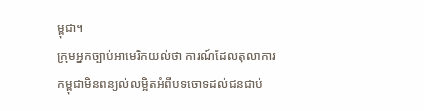ម្ពុជា។
ក្រុមអ្នកច្បាប់អាមេរិកយល់ថា ការណ៍ដែលតុលាការកម្ពុជាមិនពន្យល់លម្អិតអំពីបទចោទដល់ជនជាប់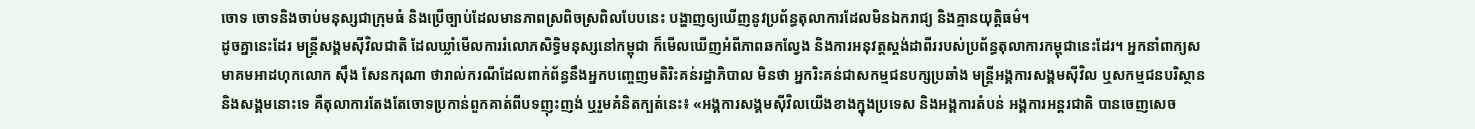ចោទ ចោទនិងចាប់មនុស្សជាក្រុមធំ និងប្រើច្បាប់ដែលមានភាពស្រពិចស្រពិលបែបនេះ បង្ហាញឲ្យឃើញនូវប្រព័ន្ធតុលាការដែលមិនឯករាជ្យ និងគ្មានយុត្តិធម៌។
ដូចគ្នានេះដែរ មន្រ្តីសង្គមស៊ីវិលជាតិ ដែលឃ្លាំមើលការរំលោភសិទ្ធិមនុស្សនៅកម្ពុជា ក៏មើលឃើញអំពីភាពឆកល្វែង និងការអនុវត្តស្តង់ដាពីររបស់ប្រព័ន្ធតុលាការកម្ពុជានេះដែរ។ អ្នកនាំពាក្យសមាគមអាដហុកលោក ស៊ឹង សែនករុណា ថារាល់ករណីដែលពាក់ព័ន្ធនឹងអ្នកបញ្ចេញមតិរិះគន់រដ្ឋាភិបាល មិនថា អ្នករិះគន់ជាសកម្មជនបក្សប្រឆាំង មន្រ្តីអង្គការសង្គមស៊ីវិល ឬសកម្មជនបរិស្ថាន និងសង្គមនោះទេ គឺតុលាការតែងតែចោទប្រកាន់ពួកគាត់ពីបទញុះញង់ ឬរួមគំនិតក្បត់នេះ៖ «អង្គការសង្គមស៊ីវិលយើងខាងក្នុងប្រទេស និងអង្គការតំបន់ អង្គការអន្តរជាតិ បានចេញសេច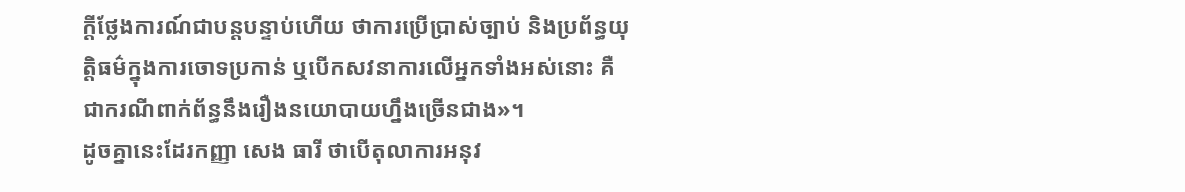ក្តីថ្លែងការណ៍ជាបន្តបន្ទាប់ហើយ ថាការប្រើប្រាស់ច្បាប់ និងប្រព័ន្ធយុត្តិធម៌ក្នុងការចោទប្រកាន់ ឬបើកសវនាការលើអ្នកទាំងអស់នោះ គឺជាករណីពាក់ព័ន្ធនឹងរឿងនយោបាយហ្នឹងច្រើនជាង»។
ដូចគ្នានេះដែរកញ្ញា សេង ធារី ថាបើតុលាការអនុវ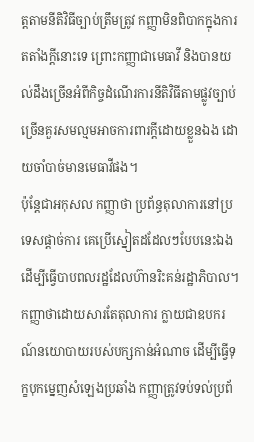ត្តតាមនីតិវិធីច្បាប់ត្រឹមត្រូវ កញ្ញាមិនពិបាកក្នុងការតតាំងក្ដីនោះទេ ព្រោះកញ្ញាជាមេធាវី និងបានយល់ដឹងច្រើនអំពីកិច្ចដំណើរការនីតិវិធីតាមផ្លូវច្បាប់ច្រើនគួរសមល្មមអាចការពារក្ដីដោយខ្លួនឯង ដោយចាំបាច់មានមេធាវីផង។
ប៉ុន្តែជាអកុសល កញ្ញាថា ប្រព័ន្ធតុលាការនៅប្រទេសផ្តាច់ការ គេប្រើស្នៀតដដែលៗបែបនេះឯង ដើម្បីធ្វើបាបពលរដ្ឋដែលហ៊ានរិះគន់រដ្ឋាភិបាល។ កញ្ញាថាដោយសារតែតុលាការ ក្លាយជាឧបករណ៍នយោបាយរបស់បក្សកាន់អំណាច ដើម្បីធ្វើទុក្ខបុកម្នេញសំឡេងប្រឆាំង កញ្ញាត្រូវទប់ទល់ប្រព័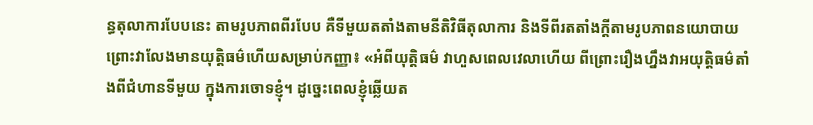ន្ធតុលាការបែបនេះ តាមរូបភាពពីរបែប គឺទីមួយតតាំងតាមនីតិវិធីតុលាការ និងទីពីរតតាំងក្តីតាមរូបភាពនយោបាយ ព្រោះវាលែងមានយុត្តិធម៌ហើយសម្រាប់កញ្ញា៖ «អំពីយុត្តិធម៌ វាហួសពេលវេលាហើយ ពីព្រោះរឿងហ្នឹងវាអយុត្តិធម៌តាំងពីជំហានទីមួយ ក្នុងការចោទខ្ញុំ។ ដូច្នេះពេលខ្ញុំឆ្លើយត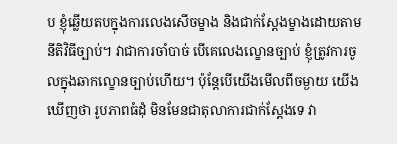ប ខ្ញុំឆ្លើយតបក្នុងការលេងសើចម្ខាង និងជាក់ស្ដែងម្ខាងដោយតាមនីតិវិធីច្បាប់។ វាជាការចាំបាច់ បើគេលេងល្ខោនច្បាប់ ខ្ញុំត្រូវការចូលក្នុងឆាកល្ខោនច្បាប់ហើយ។ ប៉ុន្តែបើយើងមើលពីចម្ងាយ យើងឃើញថា រូបភាពធំដុំ មិនមែនជាតុលាការជាក់ស្តែងទេ វា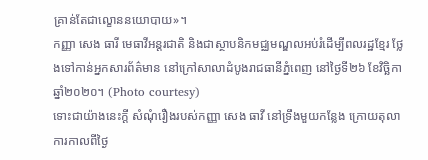គ្រាន់តែជាល្ខោននយោបាយ»។
កញ្ញា សេង ធារី មេធាវីអន្តរជាតិ និងជាស្ថាបនិកមជ្ឈមណ្ឌលអប់រំដើម្បីពលរដ្ឋខ្មែរ ថ្លែងទៅកាន់អ្នកសារព័ត៌មាន នៅក្រៅសាលាដំបូងរាជធានីភ្នំពេញ នៅថ្ងៃទី២៦ ខែវិច្ឆិកា ឆ្នាំ២០២០។ (Photo courtesy)
ទោះជាយ៉ាងនេះក្ដី សំណុំរឿងរបស់កញ្ញា សេង ធាវី នៅទ្រឹងមួយកន្លែង ក្រោយតុលាការកាលពីថ្ងៃ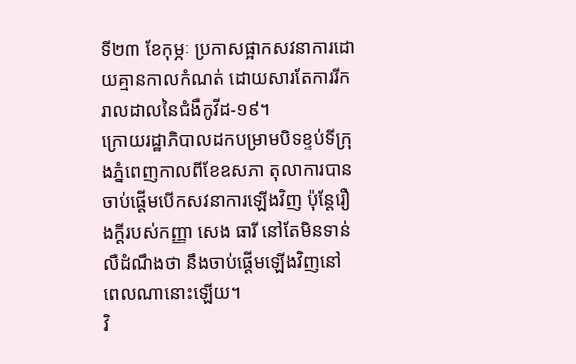ទី២៣ ខែកុម្ភៈ ប្រកាសផ្អាកសវនាការដោយគ្មានកាលកំណត់ ដោយសារតែការរីករាលដាលនៃជំងឺកូវីដ-១៩។
ក្រោយរដ្ឋាភិបាលដកបម្រាមបិទខ្ទប់ទីក្រុងភ្នំពេញកាលពីខែឧសភា តុលាការបានចាប់ផ្តើមបើកសវនាការឡើងវិញ ប៉ុន្តែរឿងក្តីរបស់កញ្ញា សេង ធារី នៅតែមិនទាន់លឺដំណឹងថា នឹងចាប់ផ្តើមឡើងវិញនៅពេលណានោះឡើយ។
វិ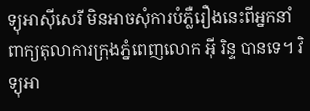ទ្យុអាស៊ីសេរី មិនអាចសុំការបំភ្លឺរឿងនេះពីអ្នកនាំពាក្យតុលាការក្រុងភ្នំពេញលោក អ៊ី រិន្ទ បានទេ។ វិទ្យុអា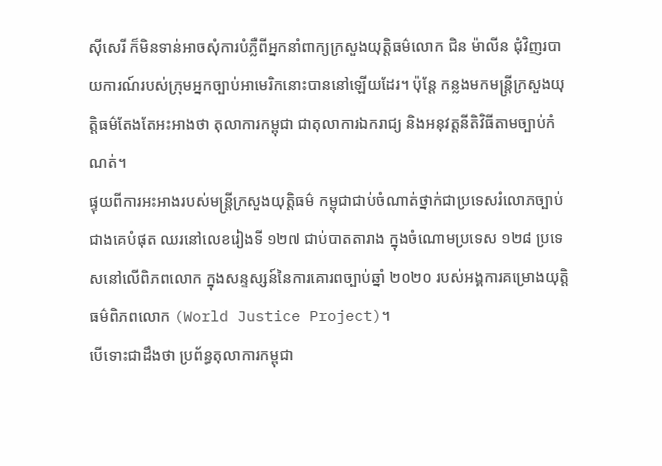ស៊ីសេរី ក៏មិនទាន់អាចសុំការបំភ្លឺពីអ្នកនាំពាក្យក្រសួងយុត្តិធម៌លោក ជិន ម៉ាលីន ជុំវិញរបាយការណ៍របស់ក្រុមអ្នកច្បាប់អាមេរិកនោះបាននៅឡើយដែរ។ ប៉ុន្តែ កន្លងមកមន្រ្តីក្រសួងយុត្តិធម៌តែងតែអះអាងថា តុលាការកម្ពុជា ជាតុលាការឯករាជ្យ និងអនុវត្តនីតិវិធីតាមច្បាប់កំណត់។
ផ្ទុយពីការអះអាងរបស់មន្រ្តីក្រសួងយុត្តិធម៌ កម្ពុជាជាប់ចំណាត់ថ្នាក់ជាប្រទេសរំលោភច្បាប់ជាងគេបំផុត ឈរនៅលេខរៀងទី ១២៧ ជាប់បាតតារាង ក្នុងចំណោមប្រទេស ១២៨ ប្រទេសនៅលើពិភពលោក ក្នុងសន្ទស្សន៍នៃការគោរពច្បាប់ឆ្នាំ ២០២០ របស់អង្គការគម្រោងយុត្តិធម៌ពិភពលោក (World Justice Project)។
បើទោះជាដឹងថា ប្រព័ន្ធតុលាការកម្ពុជា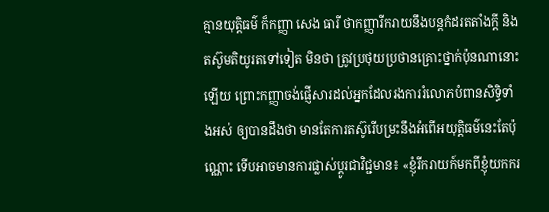គ្មានយុត្តិធម៌ ក៏កញ្ញា សេង ធារី ថាកញ្ញារីករាយនឹងបន្តកំដរតតាំងក្តី និងតស៊ូមតិយូរតទៅទៀត មិនថា ត្រូវប្រថុយប្រថានគ្រោះថ្នាក់ប៉ុនណានោះឡើយ ព្រោះកញ្ញាចង់ផ្ញើសារដល់អ្នកដែលរងការរំលោភបំពានសិទ្ធិទាំងអស់ ឲ្យបានដឹងថា មានតែការតស៊ូរើបម្រះនឹងអំពើអយុត្តិធម៌នេះតែប៉ុណ្ណោះ ទើបអាចមានការផ្លាស់ប្តូរជាវិជ្ជមាន៖ «ខ្ញុំរីករាយក៍មកពីខ្ញុំយកករ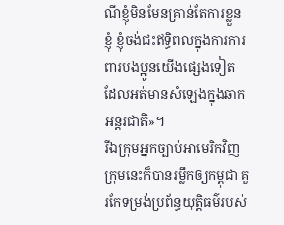ណីខ្ញុំមិនមែនគ្រាន់តែការខ្លួនខ្ញុំ ខ្ញុំចង់ជះឥទ្ធិពលក្នុងការការពារបងប្អូនយើងផ្សេងទៀត ដែលអត់មានសំឡេងក្នុងឆាកអន្តរជាតិ»។
រីឯក្រុមអ្នកច្បាប់អាមេរិកវិញ ក្រុមនេះក៏បានរម្លឹកឲ្យកម្ពុជា គួរកែទម្រង់ប្រព័ន្ធយុត្តិធម៌របស់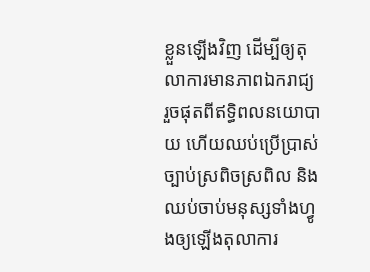ខ្លួនឡើងវិញ ដើម្បីឲ្យតុលាការមានភាពឯករាជ្យ រួចផុតពីឥទ្ធិពលនយោបាយ ហើយឈប់ប្រើប្រាស់ច្បាប់ស្រពិចស្រពិល និងឈប់ចាប់មនុស្សទាំងហ្វូងឲ្យឡើងតុលាការ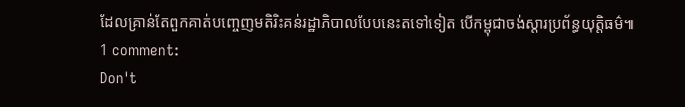ដែលគ្រាន់តែពួកគាត់បញ្ចេញមតិរិះគន់រដ្ឋាភិបាលបែបនេះតទៅទៀត បើកម្ពុជាចង់ស្តារប្រព័ន្ធយុត្តិធម៌៕
1 comment:
Don't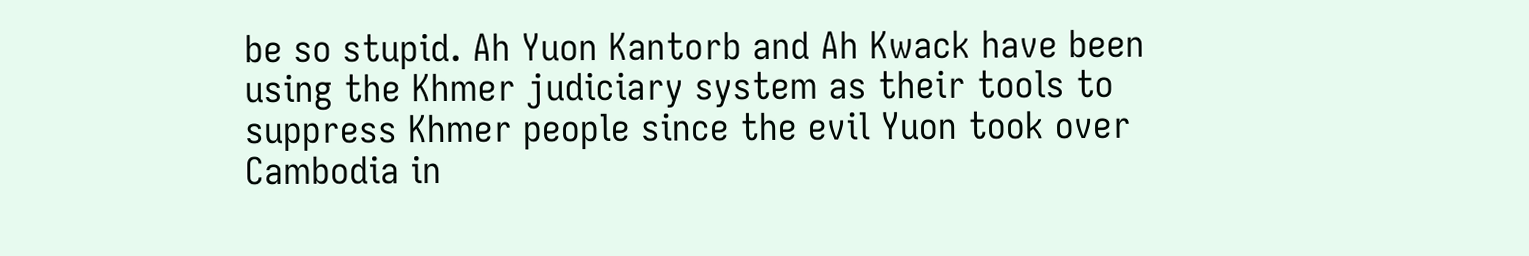be so stupid. Ah Yuon Kantorb and Ah Kwack have been using the Khmer judiciary system as their tools to suppress Khmer people since the evil Yuon took over Cambodia in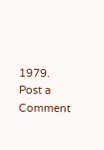1979.
Post a Comment